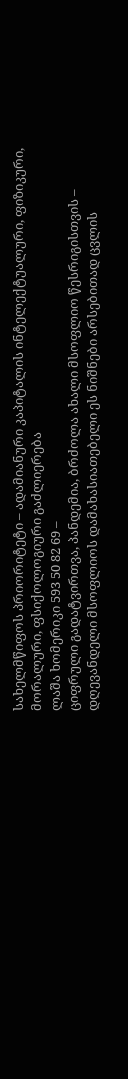სახელმწიფოს პრიორიტეტი – ადამიანური კაპიტალის ინტელექტუალური, ფიზიკური, მორალური, ფსიქოლოგიური გაძლიერება
ლაშა ხომერიკი 593 50 82 69 –
ციფრული გადატვირთვა, პანდემია, ბრძოლა ახალი მსოფლიო წესრიგისთვის – დღევანდელი მსოფლიოს დამახასიათებელი ეს ნიშნები არსებითად ცვლის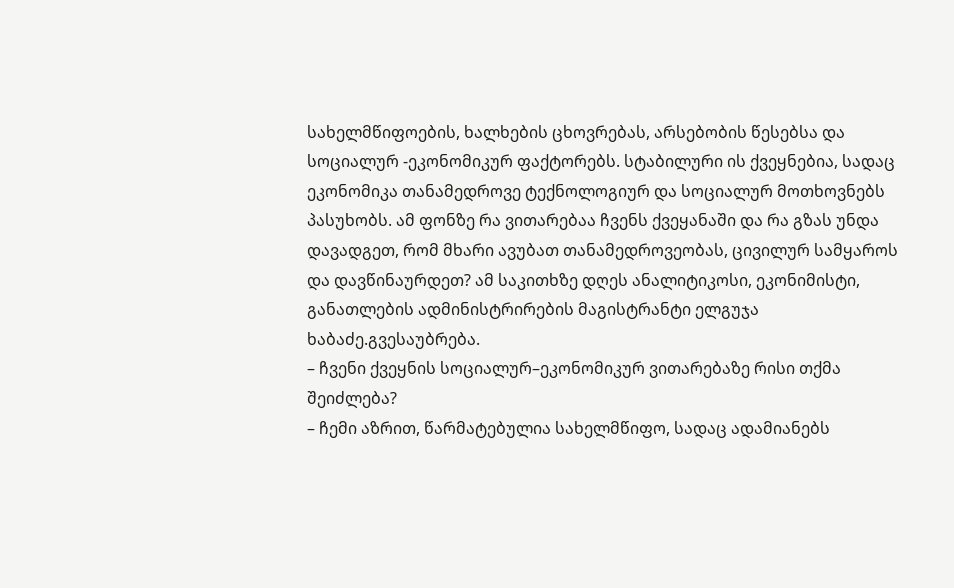სახელმწიფოების, ხალხების ცხოვრებას, არსებობის წესებსა და სოციალურ -ეკონომიკურ ფაქტორებს. სტაბილური ის ქვეყნებია, სადაც ეკონომიკა თანამედროვე ტექნოლოგიურ და სოციალურ მოთხოვნებს პასუხობს. ამ ფონზე რა ვითარებაა ჩვენს ქვეყანაში და რა გზას უნდა დავადგეთ, რომ მხარი ავუბათ თანამედროვეობას, ცივილურ სამყაროს და დავწინაურდეთ? ამ საკითხზე დღეს ანალიტიკოსი, ეკონიმისტი, განათლების ადმინისტრირების მაგისტრანტი ელგუჯა ხაბაძე.გვესაუბრება.
– ჩვენი ქვეყნის სოციალურ–ეკონომიკურ ვითარებაზე რისი თქმა შეიძლება?
– ჩემი აზრით, წარმატებულია სახელმწიფო, სადაც ადამიანებს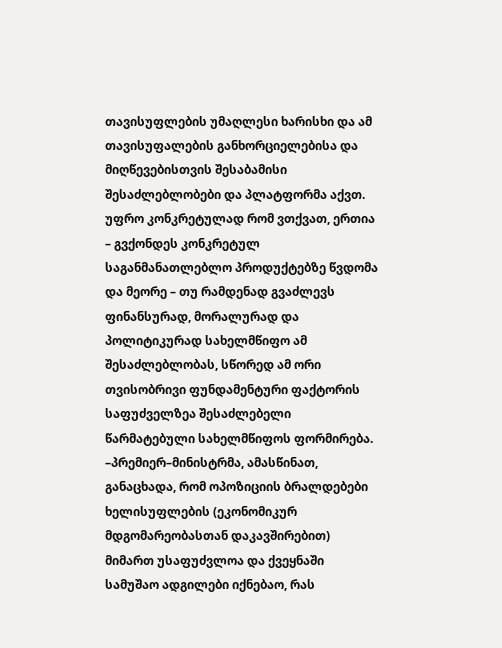თავისუფლების უმაღლესი ხარისხი და ამ თავისუფალების განხორციელებისა და მიღწევებისთვის შესაბამისი შესაძლებლობები და პლატფორმა აქვთ. უფრო კონკრეტულად რომ ვთქვათ, ერთია – გვქონდეს კონკრეტულ საგანმანათლებლო პროდუქტებზე წვდომა და მეორე – თუ რამდენად გვაძლევს ფინანსურად, მორალურად და პოლიტიკურად სახელმწიფო ამ შესაძლებლობას, სწორედ ამ ორი თვისობრივი ფუნდამენტური ფაქტორის საფუძველზეა შესაძლებელი წარმატებული სახელმწიფოს ფორმირება.
–პრემიერ–მინისტრმა, ამასწინათ, განაცხადა, რომ ოპოზიციის ბრალდებები ხელისუფლების (ეკონომიკურ მდგომარეობასთან დაკავშირებით) მიმართ უსაფუძვლოა და ქვეყნაში სამუშაო ადგილები იქნებაო, რას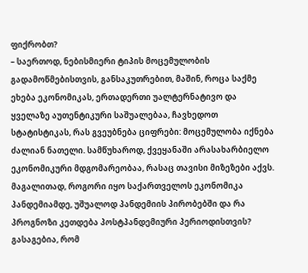ფიქრობთ?
– საერთოდ, ნებისმიერი ტიპის მოცემულობის გადამოწმებისთვის, განსაკუთრებით, მაშინ, როცა საქმე ეხება ეკონომიკას, ერთადერთი უალტერნატივო და ყველაზე აუთენტიკური საშუალებაა, ჩავხედოთ სტატისტიკას, რას გვეუბნება ციფრები: მოცემულობა იქნება ძალიან ნათელი. სამწუხაროდ, ქვეყანაში არასახარბიელო ეკონომიკური მდგომარეობაა, რასაც თავისი მიზეზები აქვს. მაგალითად, როგორი იყო საქართველოს ეკონომიკა პანდემიამდე, უშუალოდ პანდემიის პირობებში და რა პროგნოზი კეთდება პოსტპანდემიური პერიოდისთვის? გასაგებია, რომ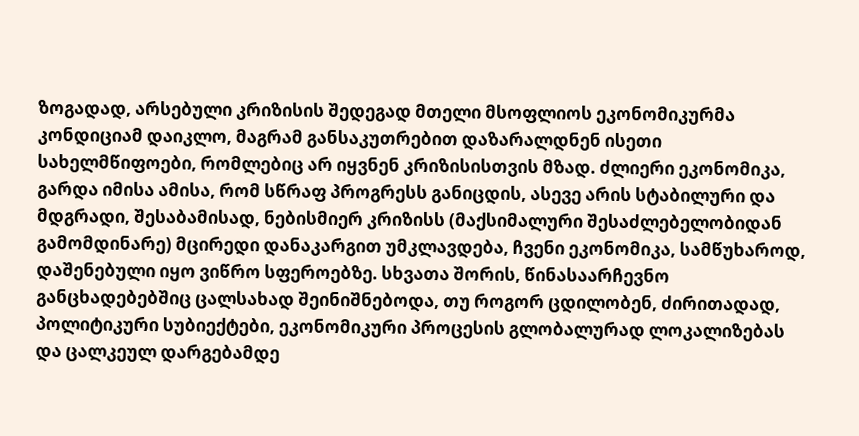ზოგადად, არსებული კრიზისის შედეგად მთელი მსოფლიოს ეკონომიკურმა კონდიციამ დაიკლო, მაგრამ განსაკუთრებით დაზარალდნენ ისეთი სახელმწიფოები, რომლებიც არ იყვნენ კრიზისისთვის მზად. ძლიერი ეკონომიკა, გარდა იმისა ამისა, რომ სწრაფ პროგრესს განიცდის, ასევე არის სტაბილური და მდგრადი, შესაბამისად, ნებისმიერ კრიზისს (მაქსიმალური შესაძლებელობიდან გამომდინარე) მცირედი დანაკარგით უმკლავდება, ჩვენი ეკონომიკა, სამწუხაროდ, დაშენებული იყო ვიწრო სფეროებზე. სხვათა შორის, წინასაარჩევნო განცხადებებშიც ცალსახად შეინიშნებოდა, თუ როგორ ცდილობენ, ძირითადად, პოლიტიკური სუბიექტები, ეკონომიკური პროცესის გლობალურად ლოკალიზებას და ცალკეულ დარგებამდე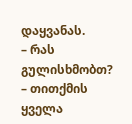დაყვანას.
– რას გულისხმობთ?
– თითქმის ყველა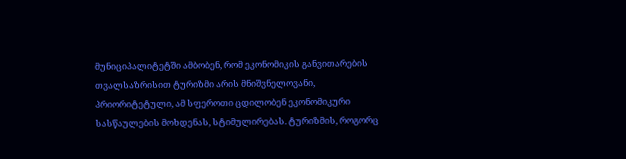მუნიციპალიტეტში ამბობენ, რომ ეკონომიკის განვითარების თვალსაზრისით ტურიზმი არის მნიშვნელოვანი, პრიორიტეტული, ამ სფეროთი ცდილობენ ეკონომიკური სასწაულების მოხდენას, სტიმულირებას. ტურიზმის, როგორც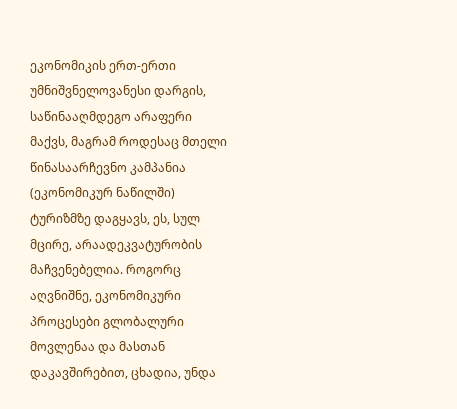ეკონომიკის ერთ-ერთი უმნიშვნელოვანესი დარგის, საწინააღმდეგო არაფერი მაქვს, მაგრამ როდესაც მთელი წინასაარჩევნო კამპანია (ეკონომიკურ ნაწილში) ტურიზმზე დაგყავს, ეს, სულ მცირე, არაადეკვატურობის მაჩვენებელია. როგორც აღვნიშნე, ეკონომიკური პროცესები გლობალური მოვლენაა და მასთან დაკავშირებით, ცხადია, უნდა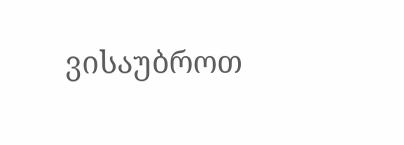ვისაუბროთ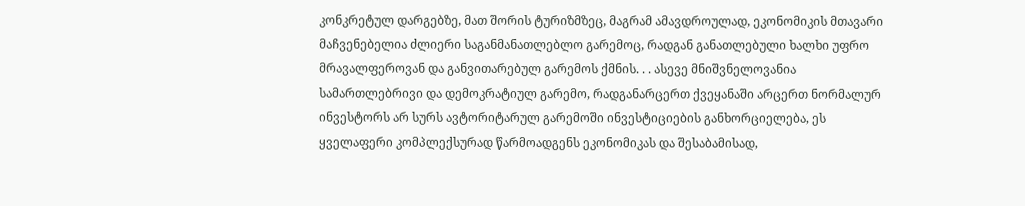კონკრეტულ დარგებზე, მათ შორის ტურიზმზეც, მაგრამ ამავდროულად, ეკონომიკის მთავარი მაჩვენებელია ძლიერი საგანმანათლებლო გარემოც, რადგან განათლებული ხალხი უფრო მრავალფეროვან და განვითარებულ გარემოს ქმნის. . . ასევე მნიშვნელოვანია სამართლებრივი და დემოკრატიულ გარემო, რადგანარცერთ ქვეყანაში არცერთ ნორმალურ ინვესტორს არ სურს ავტორიტარულ გარემოში ინვესტიციების განხორციელება, ეს ყველაფერი კომპლექსურად წარმოადგენს ეკონომიკას და შესაბამისად,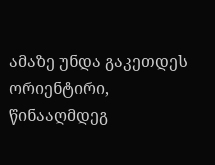ამაზე უნდა გაკეთდეს ორიენტირი, წინააღმდეგ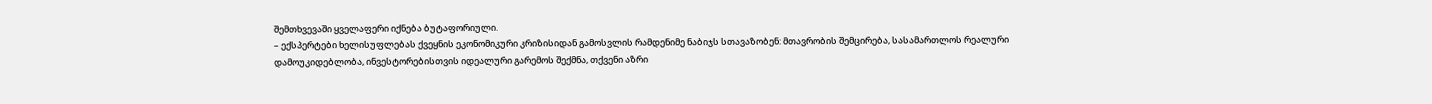შემთხვევაში ყველაფერი იქნება ბუტაფორიული.
– ექსპერტები ხელისუფლებას ქვეყნის ეკონომიკური კრიზისიდან გამოსვლის რამდენიმე ნაბიჯს სთავაზობენ: მთავრობის შემცირება, სასამართლოს რეალური დამოუკიდებლობა, ინვესტორებისთვის იდეალური გარემოს შექმნა, თქვენი აზრი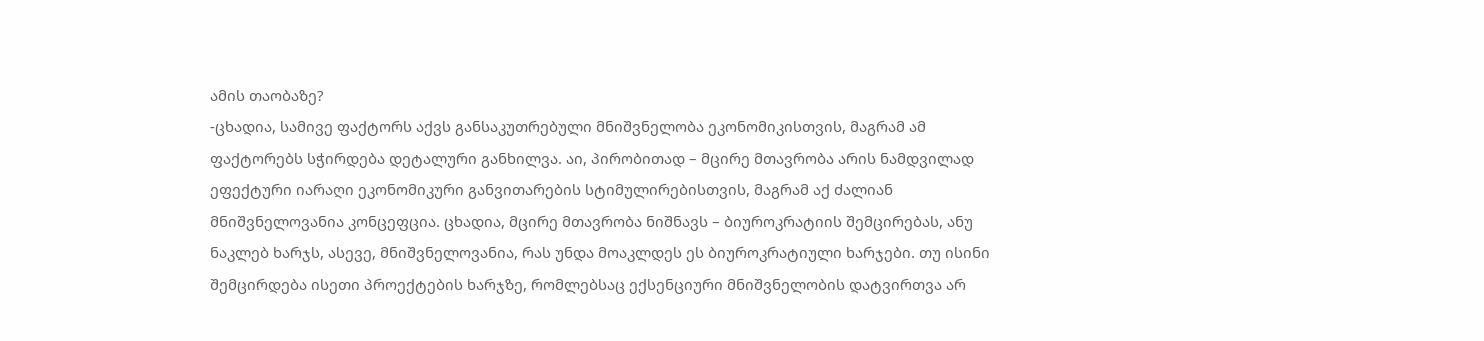ამის თაობაზე?
-ცხადია, სამივე ფაქტორს აქვს განსაკუთრებული მნიშვნელობა ეკონომიკისთვის, მაგრამ ამ ფაქტორებს სჭირდება დეტალური განხილვა. აი, პირობითად – მცირე მთავრობა არის ნამდვილად ეფექტური იარაღი ეკონომიკური განვითარების სტიმულირებისთვის, მაგრამ აქ ძალიან მნიშვნელოვანია კონცეფცია. ცხადია, მცირე მთავრობა ნიშნავს – ბიუროკრატიის შემცირებას, ანუ ნაკლებ ხარჯს, ასევე, მნიშვნელოვანია, რას უნდა მოაკლდეს ეს ბიუროკრატიული ხარჯები. თუ ისინი შემცირდება ისეთი პროექტების ხარჯზე, რომლებსაც ექსენციური მნიშვნელობის დატვირთვა არ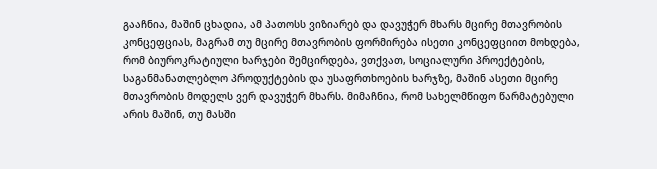გააჩნია, მაშინ ცხადია, ამ პათოსს ვიზიარებ და დავუჭერ მხარს მცირე მთავრობის კონცეფციას, მაგრამ თუ მცირე მთავრობის ფორმირება ისეთი კონცეფციით მოხდება, რომ ბიუროკრატიული ხარჯები შემცირდება, ვთქვათ, სოციალური პროექტების, საგანმანათლებლო პროდუქტების და უსაფრთხოების ხარჯზე, მაშინ ასეთი მცირე მთავრობის მოდელს ვერ დავუჭერ მხარს. მიმაჩნია, რომ სახელმწიფო წარმატებული არის მაშინ, თუ მასში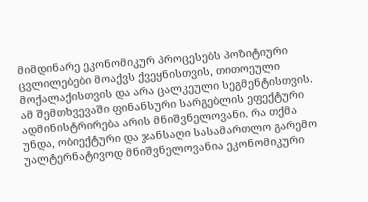მიმდინარე ეკონომიკურ პროცესებს პოზიტიური ცვლილებები მოაქვს ქვეყნისთვის, თითოეული მოქალაქისთვის და არა ცალკეული სეგმენტისთვის. ამ შემთხვევაში ფინანსური სარგებლის ეფექტური ადმინისტრირება არის მნიშვნელოვანი. რა თქმა უნდა, ობიექტური და ჯანსაღი სასამართლო გარემო უალტერნატივოდ მნიშვნელოვანია ეკონომიკური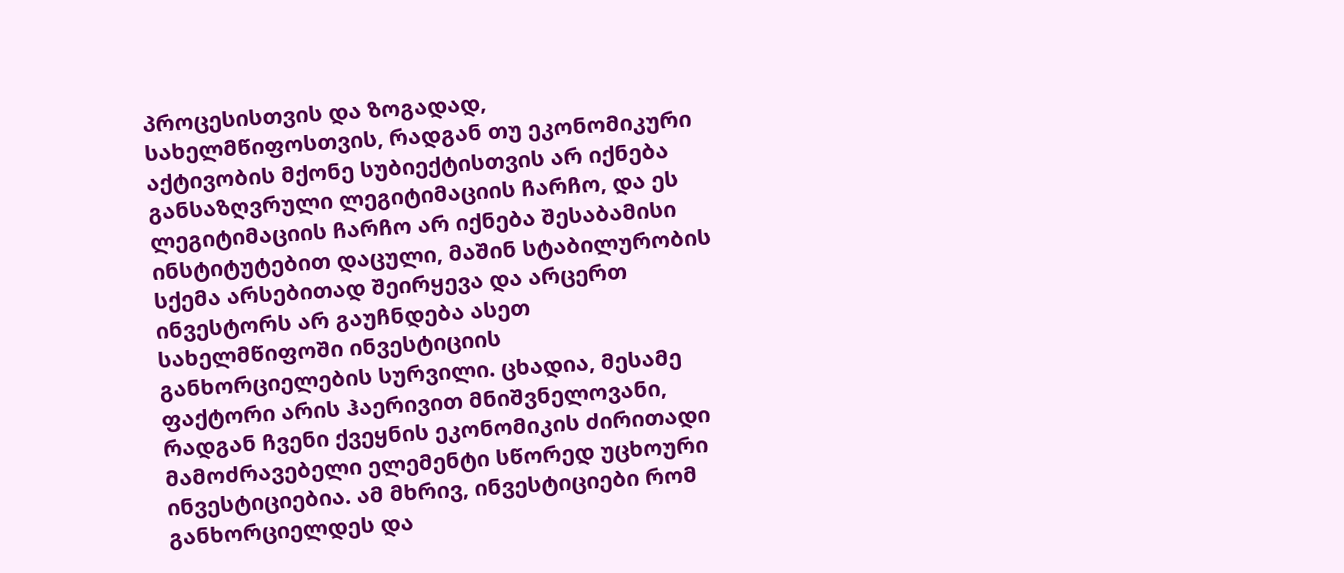პროცესისთვის და ზოგადად, სახელმწიფოსთვის, რადგან თუ ეკონომიკური აქტივობის მქონე სუბიექტისთვის არ იქნება განსაზღვრული ლეგიტიმაციის ჩარჩო, და ეს ლეგიტიმაციის ჩარჩო არ იქნება შესაბამისი ინსტიტუტებით დაცული, მაშინ სტაბილურობის სქემა არსებითად შეირყევა და არცერთ ინვესტორს არ გაუჩნდება ასეთ სახელმწიფოში ინვესტიციის განხორციელების სურვილი. ცხადია, მესამე ფაქტორი არის ჰაერივით მნიშვნელოვანი, რადგან ჩვენი ქვეყნის ეკონომიკის ძირითადი მამოძრავებელი ელემენტი სწორედ უცხოური ინვესტიციებია. ამ მხრივ, ინვესტიციები რომ განხორციელდეს და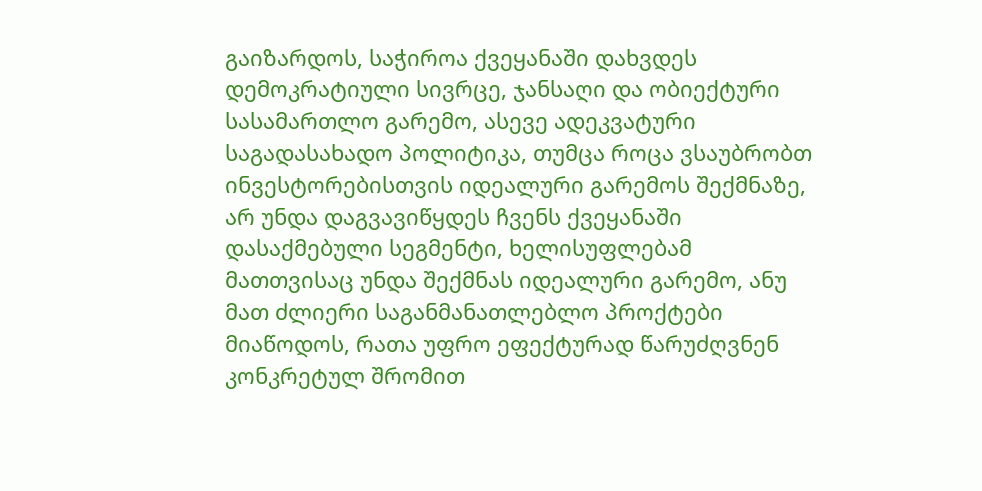გაიზარდოს, საჭიროა ქვეყანაში დახვდეს დემოკრატიული სივრცე, ჯანსაღი და ობიექტური სასამართლო გარემო, ასევე ადეკვატური საგადასახადო პოლიტიკა, თუმცა როცა ვსაუბრობთ ინვესტორებისთვის იდეალური გარემოს შექმნაზე, არ უნდა დაგვავიწყდეს ჩვენს ქვეყანაში დასაქმებული სეგმენტი, ხელისუფლებამ მათთვისაც უნდა შექმნას იდეალური გარემო, ანუ მათ ძლიერი საგანმანათლებლო პროქტები მიაწოდოს, რათა უფრო ეფექტურად წარუძღვნენ კონკრეტულ შრომით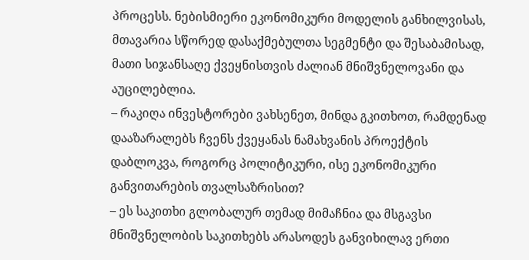პროცესს. ნებისმიერი ეკონომიკური მოდელის განხილვისას, მთავარია სწორედ დასაქმებულთა სეგმენტი და შესაბამისად, მათი სიჯანსაღე ქვეყნისთვის ძალიან მნიშვნელოვანი და აუცილებლია.
– რაკიღა ინვესტორები ვახსენეთ, მინდა გკითხოთ, რამდენად დააზარალებს ჩვენს ქვეყანას ნამახვანის პროექტის დაბლოკვა, როგორც პოლიტიკური, ისე ეკონომიკური განვითარების თვალსაზრისით?
– ეს საკითხი გლობალურ თემად მიმაჩნია და მსგავსი მნიშვნელობის საკითხებს არასოდეს განვიხილავ ერთი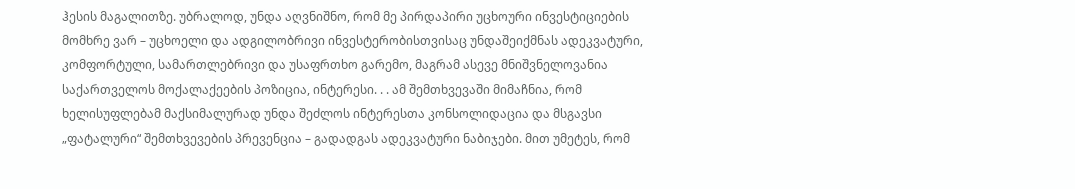ჰესის მაგალითზე. უბრალოდ, უნდა აღვნიშნო, რომ მე პირდაპირი უცხოური ინვესტიციების მომხრე ვარ – უცხოელი და ადგილობრივი ინვესტერობისთვისაც უნდაშეიქმნას ადეკვატური, კომფორტული, სამართლებრივი და უსაფრთხო გარემო, მაგრამ ასევე მნიშვნელოვანია საქართველოს მოქალაქეების პოზიცია, ინტერესი. . . ამ შემთხვევაში მიმაჩნია, რომ ხელისუფლებამ მაქსიმალურად უნდა შეძლოს ინტერესთა კონსოლიდაცია და მსგავსი „ფატალური“ შემთხვევების პრევენცია – გადადგას ადეკვატური ნაბიჯები. მით უმეტეს, რომ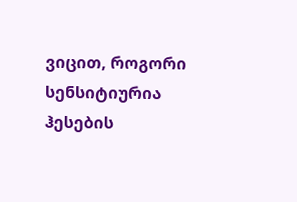ვიცით, როგორი სენსიტიურია ჰესების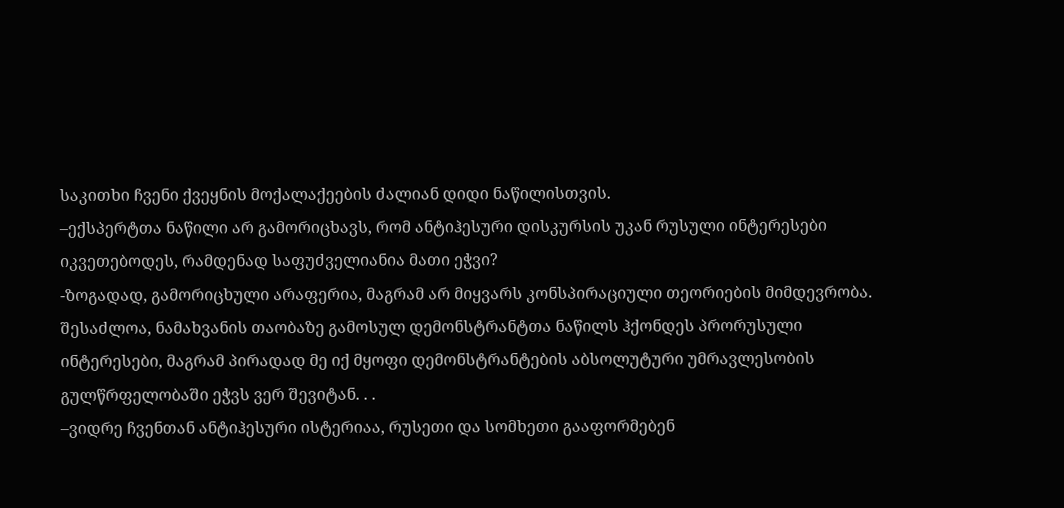საკითხი ჩვენი ქვეყნის მოქალაქეების ძალიან დიდი ნაწილისთვის.
–ექსპერტთა ნაწილი არ გამორიცხავს, რომ ანტიჰესური დისკურსის უკან რუსული ინტერესები იკვეთებოდეს, რამდენად საფუძველიანია მათი ეჭვი?
-ზოგადად, გამორიცხული არაფერია, მაგრამ არ მიყვარს კონსპირაციული თეორიების მიმდევრობა. შესაძლოა, ნამახვანის თაობაზე გამოსულ დემონსტრანტთა ნაწილს ჰქონდეს პრორუსული ინტერესები, მაგრამ პირადად მე იქ მყოფი დემონსტრანტების აბსოლუტური უმრავლესობის გულწრფელობაში ეჭვს ვერ შევიტან. . .
–ვიდრე ჩვენთან ანტიჰესური ისტერიაა, რუსეთი და სომხეთი გააფორმებენ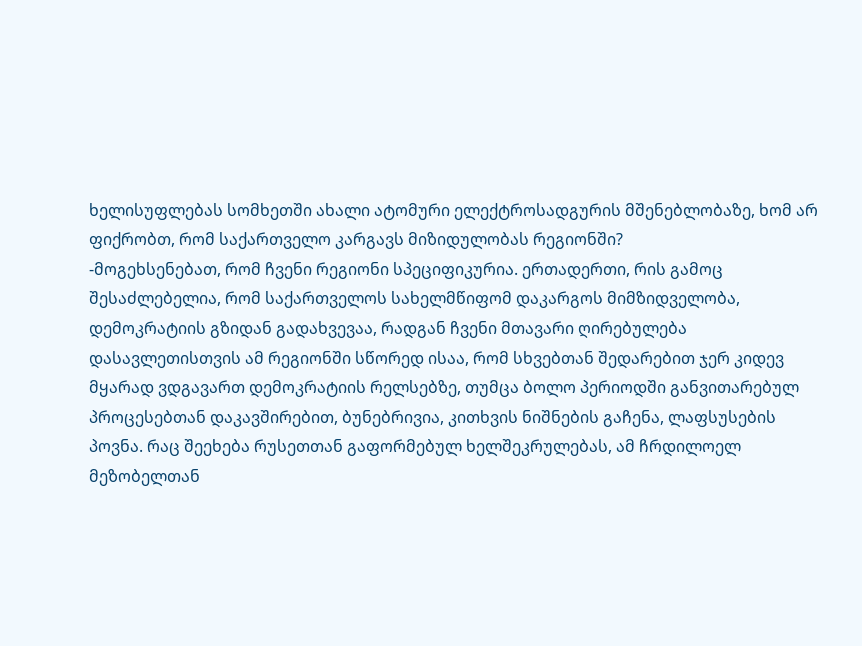ხელისუფლებას სომხეთში ახალი ატომური ელექტროსადგურის მშენებლობაზე, ხომ არ ფიქრობთ, რომ საქართველო კარგავს მიზიდულობას რეგიონში?
-მოგეხსენებათ, რომ ჩვენი რეგიონი სპეციფიკურია. ერთადერთი, რის გამოც შესაძლებელია, რომ საქართველოს სახელმწიფომ დაკარგოს მიმზიდველობა, დემოკრატიის გზიდან გადახვევაა, რადგან ჩვენი მთავარი ღირებულება დასავლეთისთვის ამ რეგიონში სწორედ ისაა, რომ სხვებთან შედარებით ჯერ კიდევ მყარად ვდგავართ დემოკრატიის რელსებზე, თუმცა ბოლო პერიოდში განვითარებულ პროცესებთან დაკავშირებით, ბუნებრივია, კითხვის ნიშნების გაჩენა, ლაფსუსების პოვნა. რაც შეეხება რუსეთთან გაფორმებულ ხელშეკრულებას, ამ ჩრდილოელ მეზობელთან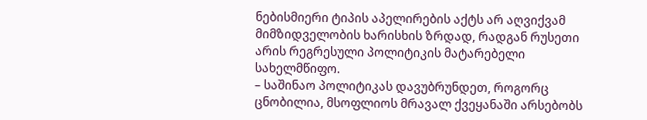ნებისმიერი ტიპის აპელირების აქტს არ აღვიქვამ მიმზიდველობის ხარისხის ზრდად, რადგან რუსეთი არის რეგრესული პოლიტიკის მატარებელი სახელმწიფო.
– საშინაო პოლიტიკას დავუბრუნდეთ, როგორც ცნობილია, მსოფლიოს მრავალ ქვეყანაში არსებობს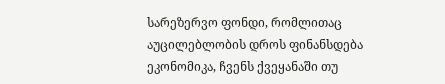სარეზერვო ფონდი, რომლითაც აუცილებლობის დროს ფინანსდება ეკონომიკა, ჩვენს ქვეყანაში თუ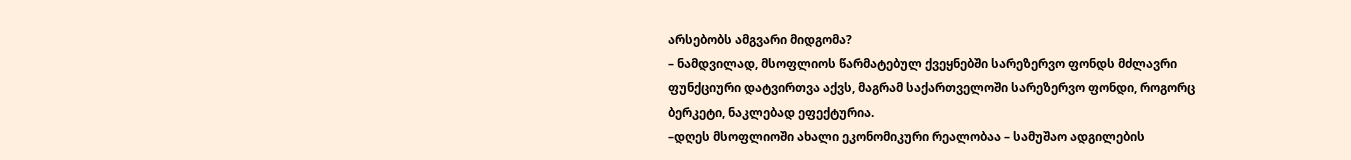არსებობს ამგვარი მიდგომა?
– ნამდვილად, მსოფლიოს წარმატებულ ქვეყნებში სარეზერვო ფონდს მძლავრი ფუნქციური დატვირთვა აქვს, მაგრამ საქართველოში სარეზერვო ფონდი, როგორც ბერკეტი, ნაკლებად ეფექტურია.
–დღეს მსოფლიოში ახალი ეკონომიკური რეალობაა – სამუშაო ადგილების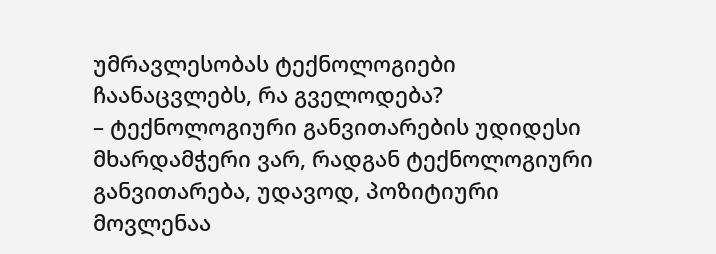უმრავლესობას ტექნოლოგიები ჩაანაცვლებს, რა გველოდება?
– ტექნოლოგიური განვითარების უდიდესი მხარდამჭერი ვარ, რადგან ტექნოლოგიური განვითარება, უდავოდ, პოზიტიური მოვლენაა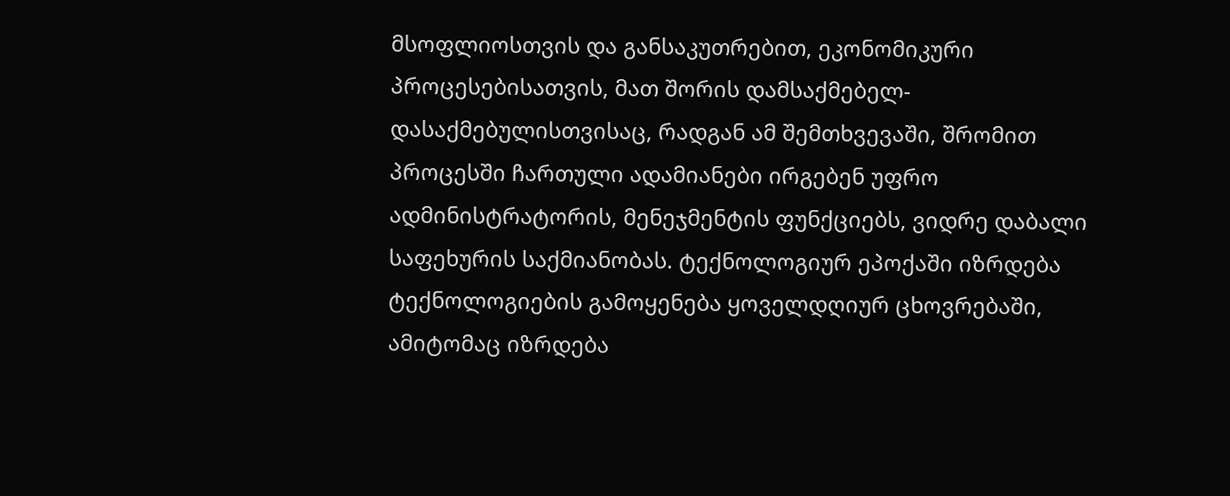მსოფლიოსთვის და განსაკუთრებით, ეკონომიკური პროცესებისათვის, მათ შორის დამსაქმებელ-დასაქმებულისთვისაც, რადგან ამ შემთხვევაში, შრომით პროცესში ჩართული ადამიანები ირგებენ უფრო ადმინისტრატორის, მენეჯმენტის ფუნქციებს, ვიდრე დაბალი საფეხურის საქმიანობას. ტექნოლოგიურ ეპოქაში იზრდება ტექნოლოგიების გამოყენება ყოველდღიურ ცხოვრებაში, ამიტომაც იზრდება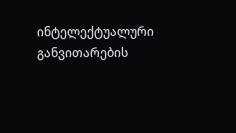ინტელექტუალური განვითარების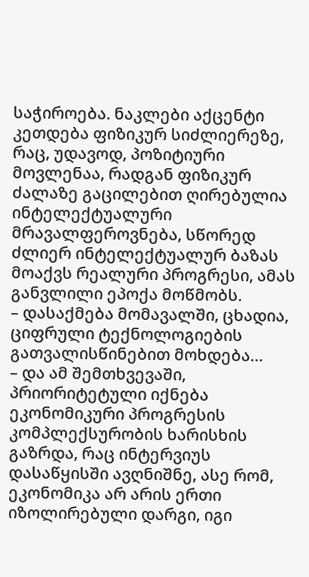საჭიროება. ნაკლები აქცენტი კეთდება ფიზიკურ სიძლიერეზე, რაც, უდავოდ, პოზიტიური მოვლენაა, რადგან ფიზიკურ ძალაზე გაცილებით ღირებულია ინტელექტუალური მრავალფეროვნება, სწორედ ძლიერ ინტელექტუალურ ბაზას მოაქვს რეალური პროგრესი, ამას განვლილი ეპოქა მოწმობს.
– დასაქმება მომავალში, ცხადია, ციფრული ტექნოლოგიების გათვალისწინებით მოხდება…
– და ამ შემთხვევაში, პრიორიტეტული იქნება ეკონომიკური პროგრესის კომპლექსურობის ხარისხის გაზრდა, რაც ინტერვიუს დასაწყისში ავღნიშნე, ასე რომ, ეკონომიკა არ არის ერთი იზოლირებული დარგი, იგი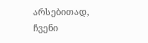არსებითად, ჩვენი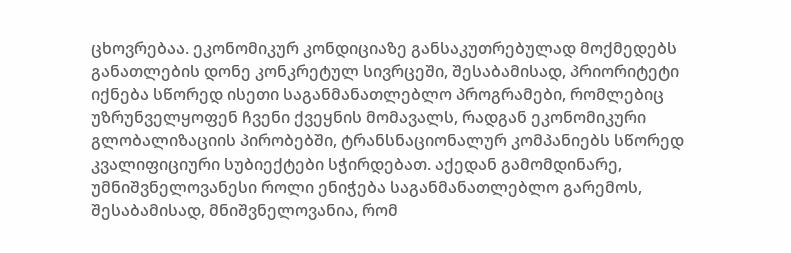ცხოვრებაა. ეკონომიკურ კონდიციაზე განსაკუთრებულად მოქმედებს განათლების დონე კონკრეტულ სივრცეში, შესაბამისად, პრიორიტეტი იქნება სწორედ ისეთი საგანმანათლებლო პროგრამები, რომლებიც უზრუნველყოფენ ჩვენი ქვეყნის მომავალს, რადგან ეკონომიკური გლობალიზაციის პირობებში, ტრანსნაციონალურ კომპანიებს სწორედ კვალიფიციური სუბიექტები სჭირდებათ. აქედან გამომდინარე, უმნიშვნელოვანესი როლი ენიჭება საგანმანათლებლო გარემოს, შესაბამისად, მნიშვნელოვანია, რომ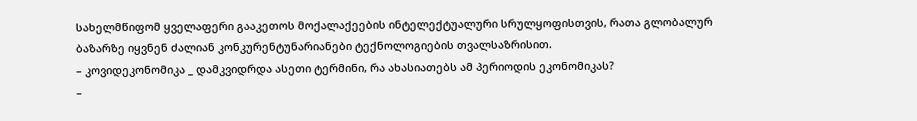სახელმწიფომ ყველაფერი გააკეთოს მოქალაქეების ინტელექტუალური სრულყოფისთვის, რათა გლობალურ ბაზარზე იყვნენ ძალიან კონკურენტუნარიანები ტექნოლოგიების თვალსაზრისით.
– კოვიდეკონომიკა _ დამკვიდრდა ასეთი ტერმინი, რა ახასიათებს ამ პერიოდის ეკონომიკას?
–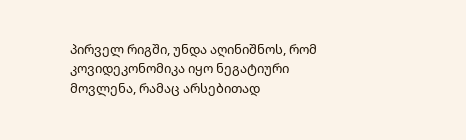პირველ რიგში, უნდა აღინიშნოს, რომ კოვიდეკონომიკა იყო ნეგატიური მოვლენა, რამაც არსებითად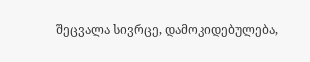შეცვალა სივრცე, დამოკიდებულება,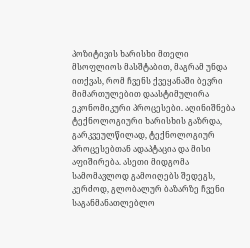პოზიტივის ხარისხი მთელი მსოფლიოს მასშტაბით, მაგრამ უნდა ითქვას, რომ ჩვენს ქვეყანაში ბევრი მიმართულებით დაასტიმულირა ეკონომიკური პროცესები. აღინიშნება ტექნოლოგიური ხარისხის გაზრდა, გარკვეულწილად, ტექნოლოგიურ პროცესებთან ადაპტაცია და მისი აფიშირება. ასეთი მიდგომა სამომავლოდ გამოიღებს შედეგს, კერძოდ, გლობალურ ბაზარზე ჩვენი საგანმანათლებლო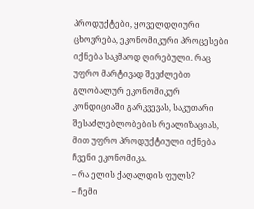პროდუქტები, ყოველდღიური ცხოვრება, ეკონომიკური პროცესები იქნება საკმაოდ ღირებული. რაც უფრო მარტივად შევძლებთ გლობალურ ეკონომიკურ კონდიციაში გარკვევას, საკუთარი შესაძლებლობების რეალიზაციას, მით უფრო პროდუქტიული იქნება ჩვენი ეკონომიკა.
– რა ელის ქაღალდის ფულს?
– ჩემი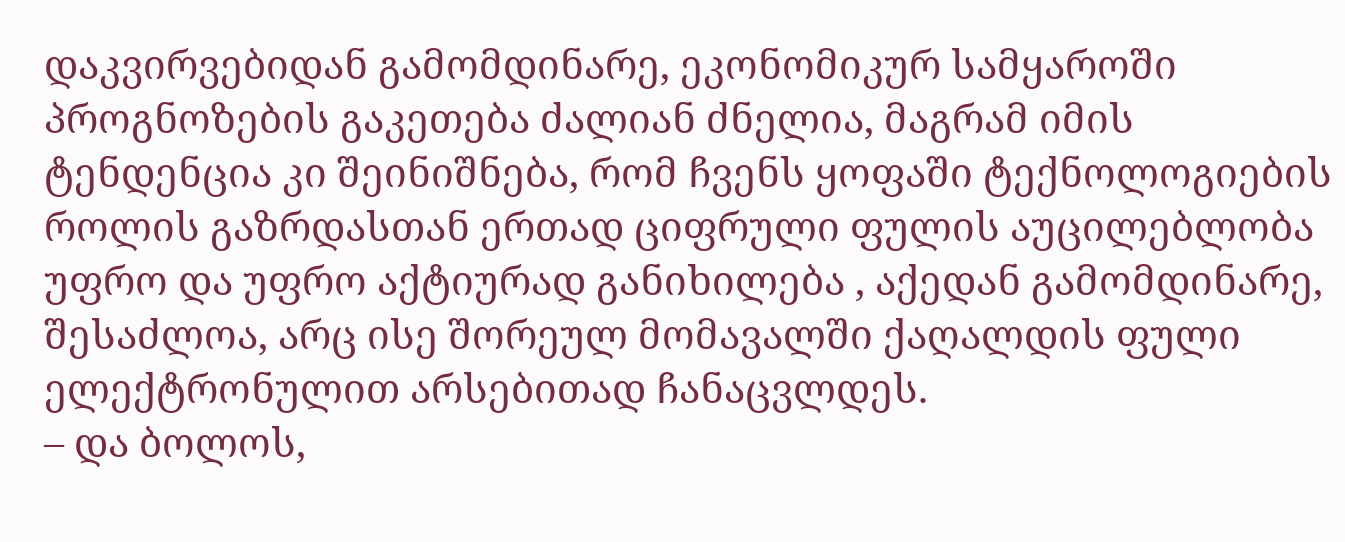დაკვირვებიდან გამომდინარე, ეკონომიკურ სამყაროში პროგნოზების გაკეთება ძალიან ძნელია, მაგრამ იმის ტენდენცია კი შეინიშნება, რომ ჩვენს ყოფაში ტექნოლოგიების როლის გაზრდასთან ერთად ციფრული ფულის აუცილებლობა უფრო და უფრო აქტიურად განიხილება , აქედან გამომდინარე, შესაძლოა, არც ისე შორეულ მომავალში ქაღალდის ფული ელექტრონულით არსებითად ჩანაცვლდეს.
– და ბოლოს,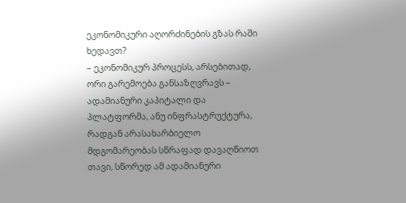ეკონომიკური აღორძინების გზას რაში ხედავთ?
– ეკონომიკურ პროცესს, არსებითად, ორი გარემოება განსაზღვრავს – ადამიანური კაპიტალი და პლატფორმა, ანუ ინფრასტრუქტურა, რადგან არასახარბიელო მდგომარეობას სწრაფად დავაღწიოთ თავი, სწორედ ამ ადამიანური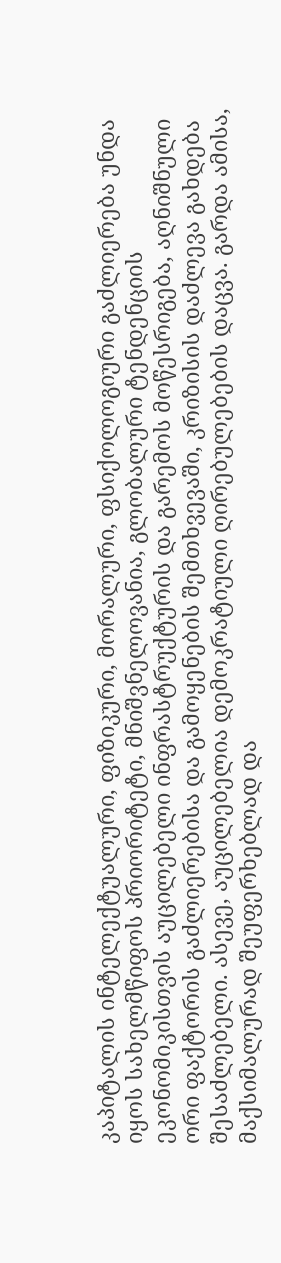კაპიტალის ინტელექტუალური, ფიზიკური, მორალური, ფსიქოლოგიური გაძლიერება უნდა იყოს სახელმწიფოს პრიორიტეტი, მნიშვნელოვანია, გლობალური ტენდენციის ეკონომიკისთვის აუცილებელი ინფრასტრუქტურის და გარემოს მოწესრიგება, აღნიშნული ორი ფაქტორის გაძლიერებისა და გამოყენების შემთხვევაში, კრიზისის დაძლევა გახდება შესაძლებელი. ასევე, აუცილებელია დემოკრატიული ღირებულებების დაცვა. გარდა ამისა, მაქსიმალურად შეუფერხებლად და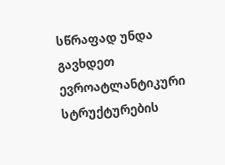სწრაფად უნდა გავხდეთ ევროატლანტიკური სტრუქტურების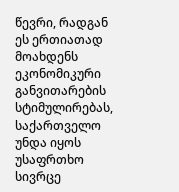წევრი, რადგან ეს ერთიათად მოახდენს ეკონომიკური განვითარების სტიმულირებას, საქართველო უნდა იყოს უსაფრთხო სივრცე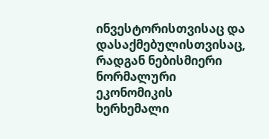ინვესტორისთვისაც და დასაქმებულისთვისაც, რადგან ნებისმიერი ნორმალური ეკონომიკის ხერხემალი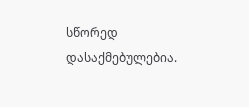სწორედ დასაქმებულებია.